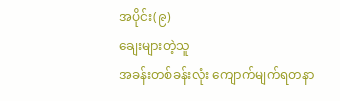အပိုင်း(၉)
ချေးများတဲ့သူ
အခန်းတစ်ခန်းလုံး ကျောက်မျက်ရတနာ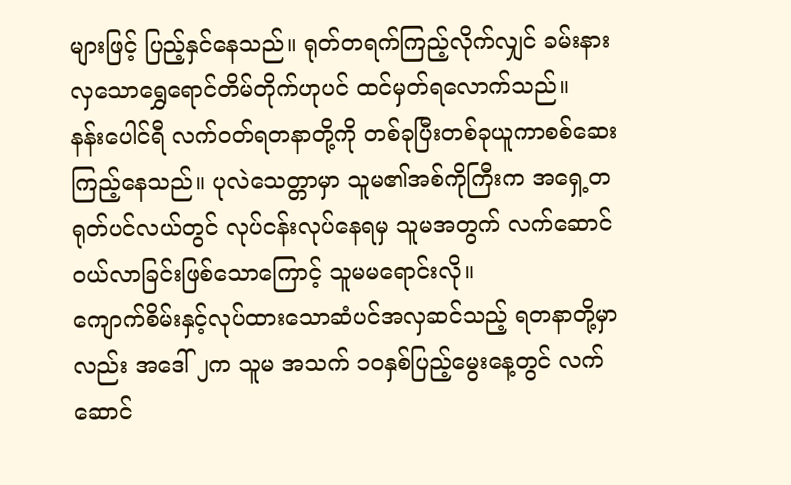များဖြင့် ပြည့်နှင်နေသည်။ ရုတ်တရက်ကြည့်လိုက်လျှင် ခမ်းနားလှသောရွှေရောင်တိမ်တိုက်ဟုပင် ထင်မှတ်ရလောက်သည်။
နန်းပေါင်ရီ လက်ဝတ်ရတနာတို့ကို တစ်ခုပြီးတစ်ခုယူကာစစ်ဆေးကြည့်နေသည်။ ပုလဲသေတ္တာမှာ သူမ၏အစ်ကိုကြီးက အရှေ့တရုတ်ပင်လယ်တွင် လုပ်ငန်းလုပ်နေရမှ သူမအတွက် လက်ဆောင်ဝယ်လာခြင်းဖြစ်သောကြောင့် သူမမရောင်းလို။
ကျောက်စိမ်းနှင့်လုပ်ထားသောဆံပင်အလှဆင်သည့် ရတနာတို့မှာလည်း အဒေါ် ၂က သူမ အသက် ၁၀နှစ်ပြည့်မွေးနေ့တွင် လက်ဆောင်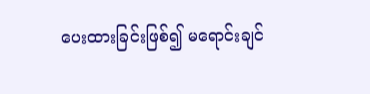ပေးထားခြင်းဖြစ်၍ မရောင်းချင်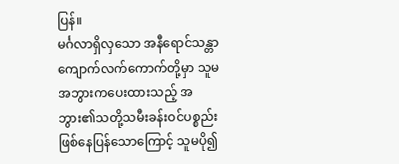ပြန်။
မင်္ဂလာရှိလှသော အနီရောင်သန္တာကျောက်လက်ကောက်တို့မှာ သူမအဘွားကပေးထားသည့် အဘွား၏သတို့သမီးခန်းဝင်ပစ္စည်းဖြစ်နေပြန်သောကြောင့် သူမပို၍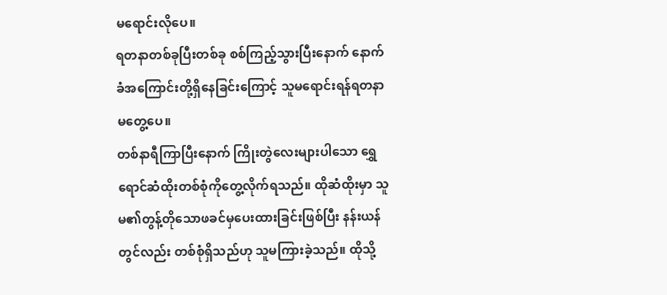မရောင်းလိုပေ။
ရတနာတစ်ခုပြီးတစ်ခု စစ်ကြည့်သွားပြီးနောက် နောက်ခံအကြောင်းတို့ရှိနေခြင်းကြောင့် သူမရောင်းရန်ရတနာမတွေ့ပေ။
တစ်နာရီကြာပြီးနောက် ကြိုးတွဲလေးများပါသော ရွှေရောင်ဆံထိုးတစ်စုံကိုတွေ့လိုက်ရသည်။ ထိုဆံထိုးမှာ သူမ၏တွန့်တိုသောဖခင်မှပေးထားခြင်းဖြစ်ပြီး နန်းယန် တွင်လည်း တစ်စုံရှိသည်ဟု သူမကြားခဲ့သည်။ ထိုသို့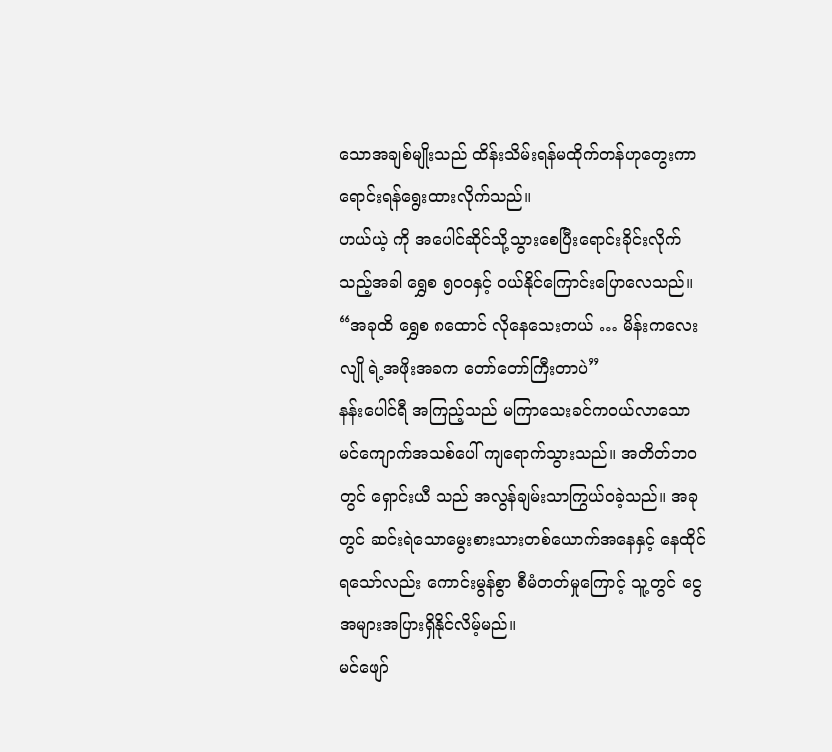သောအချစ်မျိုးသည် ထိန်းသိမ်းရန်မထိုက်တန်ဟုတွေးကာ ရောင်းရန်ရွေးထားလိုက်သည်။
ဟယ်ယဲ့ ကို အပေါင်ဆိုင်သို့သွားစေပြီးရောင်းခိုင်းလိုက်သည့်အခါ ရွှေစ ၅၀၀နှင့် ဝယ်နိုင်ကြောင်းပြောလေသည်။
“အခုထိ ရွှေစ ၈ထောင် လိုနေသေးတယ် … မိန်းကလေး လျို ရဲ့အဖိုးအခက တော်တော်ကြီးတာပဲ”
နန်းပေါင်ရီ အကြည့်သည် မကြာသေးခင်ကဝယ်လာသော မင်ကျောက်အသစ်ပေါ် ကျရောက်သွားသည်။ အတိတ်ဘဝတွင် ရှောင်းယီ သည် အလွန်ချမ်းသာကြွယ်ဝခဲ့သည်။ အခုတွင် ဆင်းရဲသောမွေးစားသားတစ်ယောက်အနေနှင့် နေထိုင်ရသော်လည်း ကောင်းမွန်စွာ စီမံတတ်မှုကြောင့် သူ့တွင် ငွေအများအပြားရှိနိုင်လိမ့်မည်။
မင်ဖျော်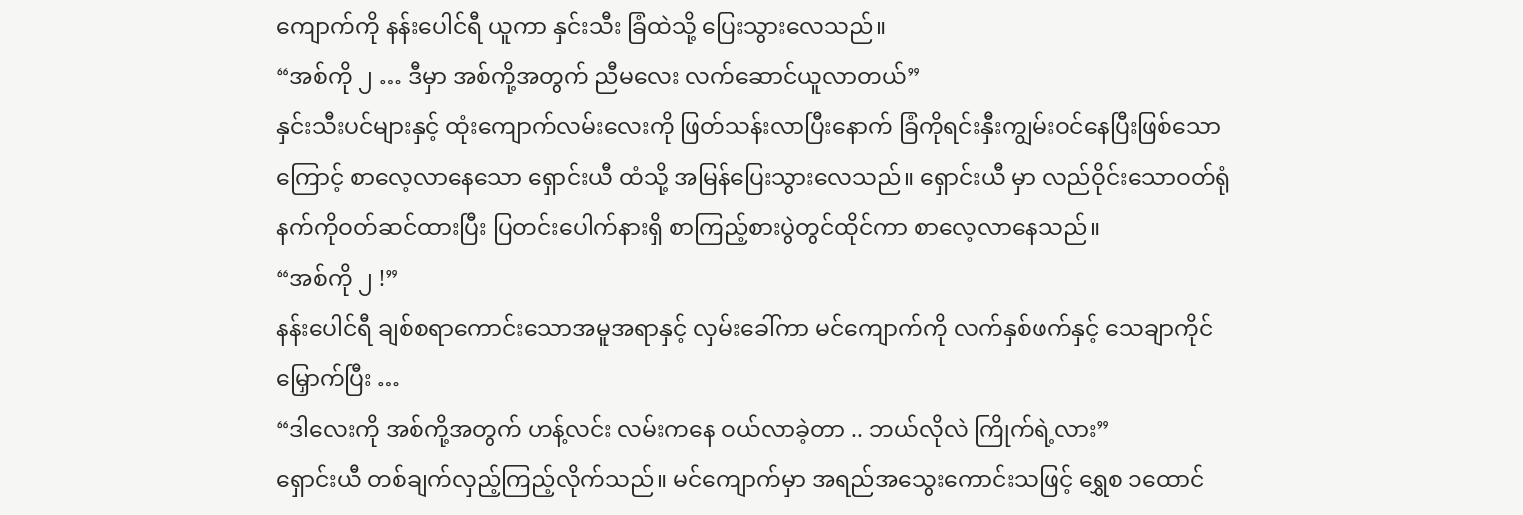ကျောက်ကို နန်းပေါင်ရီ ယူကာ နှင်းသီး ခြံထဲသို့ ပြေးသွားလေသည်။
“အစ်ကို ၂ … ဒီမှာ အစ်ကို့အတွက် ညီမလေး လက်ဆောင်ယူလာတယ်”
နှင်းသီးပင်များနှင့် ထုံးကျောက်လမ်းလေးကို ဖြတ်သန်းလာပြီးနောက် ခြံကိုရင်းနှီးကျွမ်းဝင်နေပြီးဖြစ်သောကြောင့် စာလေ့လာနေသော ရှောင်းယီ ထံသို့ အမြန်ပြေးသွားလေသည်။ ရှောင်းယီ မှာ လည်ဝိုင်းသောဝတ်ရုံနက်ကိုဝတ်ဆင်ထားပြီး ပြတင်းပေါက်နားရှိ စာကြည့်စားပွဲတွင်ထိုင်ကာ စာလေ့လာနေသည်။
“အစ်ကို ၂ !”
နန်းပေါင်ရီ ချစ်စရာကောင်းသောအမူအရာနှင့် လှမ်းခေါ်ကာ မင်ကျောက်ကို လက်နှစ်ဖက်နှင့် သေချာကိုင်မြှောက်ပြီး …
“ဒါလေးကို အစ်ကို့အတွက် ဟန့်လင်း လမ်းကနေ ဝယ်လာခဲ့တာ .. ဘယ်လိုလဲ ကြိုက်ရဲ့လား”
ရှောင်းယီ တစ်ချက်လှည့်ကြည့်လိုက်သည်။ မင်ကျောက်မှာ အရည်အသွေးကောင်းသဖြင့် ရွှေစ ၁ထောင်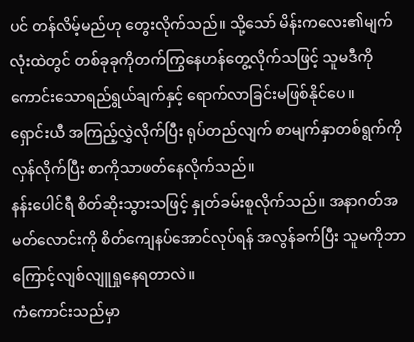ပင် တန်လိမ့်မည်ဟု တွေးလိုက်သည်။ သို့သော် မိန်းကလေး၏မျက်လုံးထဲတွင် တစ်ခုခုကိုတက်ကြွနေဟန်တွေ့လိုက်သဖြင့် သူမဒီကို ကောင်းသောရည်ရွယ်ချက်နှင့် ရောက်လာခြင်းမဖြစ်နိုင်ပေ။
ရှောင်းယီ အကြည့်လွှဲလိုက်ပြီး ရုပ်တည်လျက် စာမျက်နှာတစ်ရွက်ကိုလှန်လိုက်ပြီး စာကိုသာဖတ်နေလိုက်သည်။
နန်းပေါင်ရီ စိတ်ဆိုးသွားသဖြင့် နှုတ်ခမ်းစူလိုက်သည်။ အနာဂတ်အမတ်လောင်းကို စိတ်ကျေနပ်အောင်လုပ်ရန် အလွန်ခက်ပြီး သူမကိုဘာကြောင့်လျစ်လျူရှုနေရတာလဲ။
ကံကောင်းသည်မှာ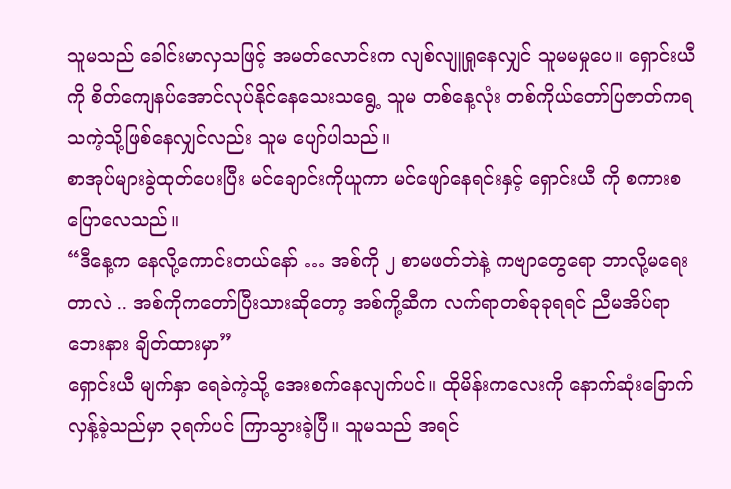သူမသည် ခေါင်းမာလှသဖြင့် အမတ်လောင်းက လျစ်လျူရှုနေလျှင် သူမမမှုပေ။ ရှောင်းယီ ကို စိတ်ကျေနပ်အောင်လုပ်နိုင်နေသေးသရွေ့ သူမ တစ်နေ့လုံး တစ်ကိုယ်တော်ပြဇာတ်ကရသကဲ့သို့ဖြစ်နေလျှင်လည်း သူမ ပျော်ပါသည်။
စာအုပ်များခွဲထုတ်ပေးပြီး မင်ချောင်းကိုယူကာ မင်ဖျော်နေရင်းနှင့် ရှောင်းယီ ကို စကားစပြောလေသည်။
“ဒီနေ့က နေလို့ကောင်းတယ်နော် … အစ်ကို ၂ စာမဖတ်ဘဲနဲ့ ကဗျာတွေရော ဘာလို့မရေးတာလဲ .. အစ်ကိုကတော်ပြီးသားဆိုတော့ အစ်ကို့ဆီက လက်ရာတစ်ခုခုရရင် ညီမအိပ်ရာဘေးနား ချိတ်ထားမှာ”
ရှောင်းယီ မျက်နှာ ရေခဲကဲ့သို့ အေးစက်နေလျက်ပင်။ ထိုမိန်းကလေးကို နောက်ဆုံးခြောက်လှန့်ခဲ့သည်မှာ ၃ရက်ပင် ကြာသွားခဲ့ပြီ။ သူမသည် အရင်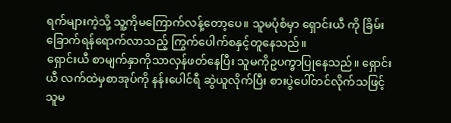ရက်များကဲ့သို့ သူ့ကိုမကြောက်လန့်တော့ပေ။ သူမပုံစံမှာ ရှောင်းယီ ကို ခြိမ်းခြောက်ရန်ရောက်လာသည့် ကြွက်ပေါက်စနှင့်တူနေသည်။
ရှောင်းယီ စာမျက်နှာကိုသာလှန်ဖတ်နေပြီး သူမကိုဥပက္ခာပြုနေသည်။ ရှောင်းယီ လက်ထဲမှစာအုပ်ကို နန်းပေါင်ရီ ဆွဲယူလိုက်ပြီး စားပွဲပေါ်တင်လိုက်သဖြင့် သူမ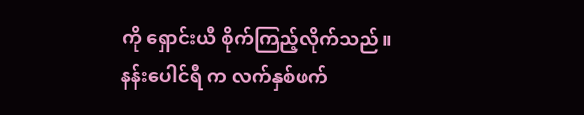ကို ရှောင်းယီ စိုက်ကြည့်လိုက်သည်။
နန်းပေါင်ရီ က လက်နှစ်ဖက်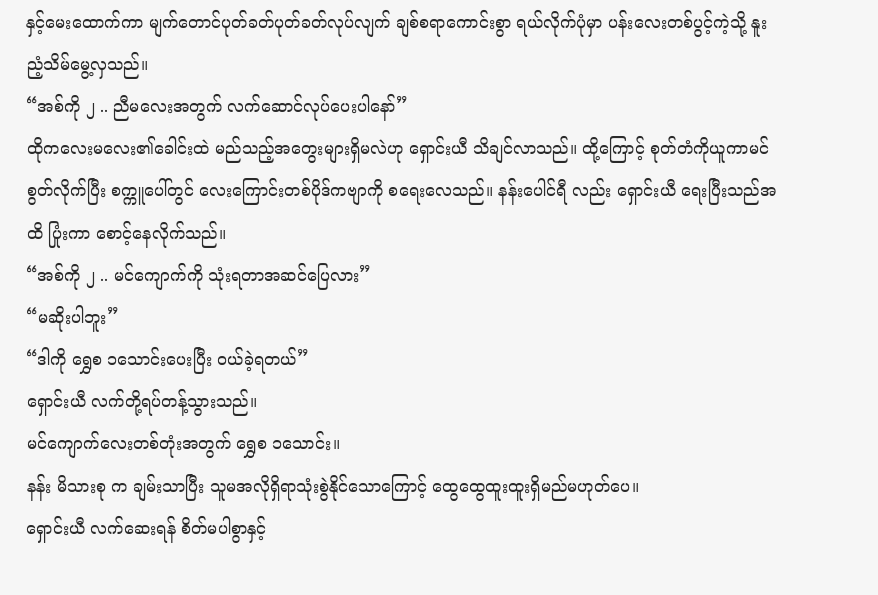နှင့်မေးထောက်ကာ မျက်တောင်ပုတ်ခတ်ပုတ်ခတ်လုပ်လျက် ချစ်စရာကောင်းစွာ ရယ်လိုက်ပုံမှာ ပန်းလေးတစ်ပွင့်ကဲ့သို့ နူးညံ့သိမ်မွေ့လှသည်။
“အစ်ကို ၂ .. ညီမလေးအတွက် လက်ဆောင်လုပ်ပေးပါနော်”
ထိုကလေးမလေး၏ခေါင်းထဲ မည်သည့်အတွေးများရှိမလဲဟု ရှောင်းယီ သိချင်လာသည်။ ထို့ကြောင့် စုတ်တံကိုယူကာမင်စွတ်လိုက်ပြီး စက္ကူပေါ်တွင် လေးကြောင်းတစ်ပိုဒ်ကဗျာကို စရေးလေသည်။ နန်းပေါင်ရီ လည်း ရှောင်းယီ ရေးပြီးသည်အထိ ပြုံးကာ စောင့်နေလိုက်သည်။
“အစ်ကို ၂ .. မင်ကျောက်ကို သုံးရတာအဆင်ပြေလား”
“မဆိုးပါဘူး”
“ဒါကို ရွှေစ ၁သောင်းပေးပြီး ဝယ်ခဲ့ရတယ်”
ရှောင်းယီ လက်တို့ရပ်တန့်သွားသည်။
မင်ကျောက်လေးတစ်တုံးအတွက် ရွှေစ ၁သောင်း။
နန်း မိသားစု က ချမ်းသာပြီး သူမအလိုရှိရာသုံးစွဲနိုင်သောကြောင့် ထွေထွေထူးထူးရှိမည်မဟုတ်ပေ။
ရှောင်းယီ လက်ဆေးရန် စိတ်မပါစွာနှင့်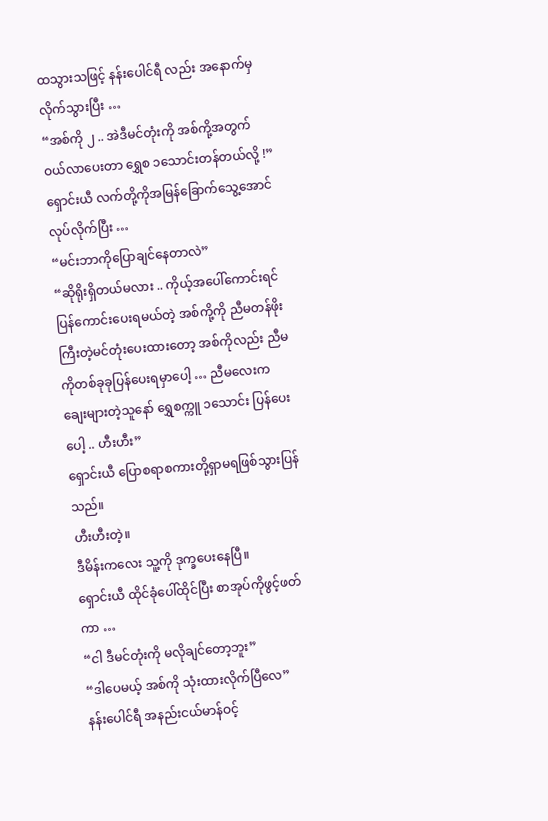ထသွားသဖြင့် နန်းပေါင်ရီ လည်း အနောက်မှလိုက်သွားပြီး …
“အစ်ကို ၂ .. အဲဒီမင်တုံးကို အစ်ကို့အတွက်ဝယ်လာပေးတာ ရွှေစ ၁သောင်းတန်တယ်လို့ !”
ရှောင်းယီ လက်တို့ကိုအမြန်ခြောက်သွေ့အောင်လုပ်လိုက်ပြီး …
“မင်းဘာကိုပြောချင်နေတာလဲ”
“ဆိုရိုးရှိတယ်မလား .. ကိုယ့်အပေါ်ကောင်းရင် ပြန်ကောင်းပေးရမယ်တဲ့ အစ်ကို့ကို ညီမတန်ဖိုးကြီးတဲ့မင်တုံးပေးထားတော့ အစ်ကိုလည်း ညီမကိုတစ်ခုခုပြန်ပေးရမှာပေါ့ … ညီမလေးက ချေးများတဲ့သူနော် ရွှေစက္ကူ ၁သောင်း ပြန်ပေးပေါ့ .. ဟီးဟီး”
ရှောင်းယီ ပြောစရာစကားတို့ရှာမရဖြစ်သွားပြန်သည်။
ဟီးဟီးတဲ့။
ဒီမိန်းကလေး သူ့ကို ဒုက္ခပေးနေပြီ။
ရှောင်းယီ ထိုင်ခုံပေါ်ထိုင်ပြီး စာအုပ်ကိုဖွင့်ဖတ်ကာ …
“ငါ ဒီမင်တုံးကို မလိုချင်တော့ဘူး”
“ဒါပေမယ့် အစ်ကို သုံးထားလိုက်ပြီလေ”
နန်းပေါင်ရီ အနည်းငယ်မာန်ဝင့်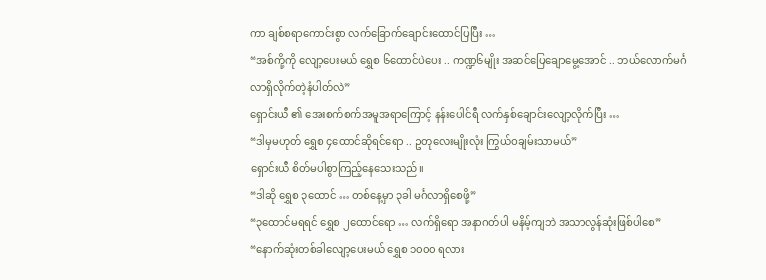ကာ ချစ်စရာကောင်းစွာ လက်ခြောက်ချောင်းထောင်ပြပြီး …
“အစ်ကို့ကို လျော့ပေးမယ် ရွှေစ ၆ထောင်ပဲပေး .. ကဏ္ဍ၆မျိုး အဆင်ပြေချောမွေ့အောင် .. ဘယ်လောက်မင်္ဂလာရှိလိုက်တဲ့နံပါတ်လဲ”
ရှောင်းယီ ၏ အေးစက်စက်အမူအရာကြောင့် နန်းပေါင်ရီ လက်နှစ်ချောင်းလျော့လိုက်ပြီး …
“ဒါမှမဟုတ် ရွှေစ ၄ထောင်ဆိုရင်ရော .. ဥတုလေးမျိုးလုံး ကြွယ်ဝချမ်းသာမယ်”
ရှောင်းယီ စိတ်မပါစွာကြည့်နေသေးသည်။
“ဒါဆို ရွှေစ ၃ထောင် … တစ်နေ့မှာ ၃ခါ မင်္ဂလာရှိစေဖို့”
“၃ထောင်မရရင် ရွှေစ ၂ထောင်ရော … လက်ရှိရော အနာဂတ်ပါ မနိမ့်ကျဘဲ အသာလွန်ဆုံးဖြစ်ပါစေ”
“နောက်ဆုံးတစ်ခါလျော့ပေးမယ် ရွှေစ ၁၀၀၀ ရလား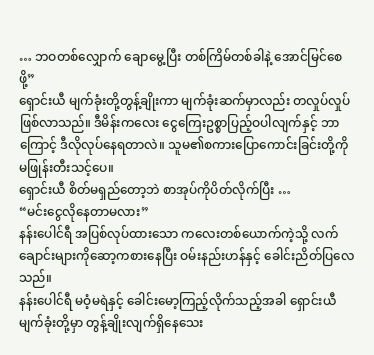… ဘဝတစ်လျှောက် ချောမွေ့ပြီး တစ်ကြိမ်တစ်ခါနဲ့ အောင်မြင်စေဖို့”
ရှောင်းယီ မျက်ခုံးတို့တွန့်ချိုးကာ မျက်ခုံးဆက်မှာလည်း တလှုပ်လှုပ်ဖြစ်လာသည်။ ဒီမိန်းကလေး ငွေကြေးဥစ္စာပြည့်ဝပါလျက်နှင့် ဘာကြောင့် ဒီလိုလုပ်နေရတာလဲ။ သူမ၏စကားပြောကောင်းခြင်းတို့ကို မဖြုန်းတီးသင့်ပေ။
ရှောင်းယီ စိတ်မရှည်တော့ဘဲ စာအုပ်ကိုပိတ်လိုက်ပြီး …
“မင်းငွေလိုနေတာမလား”
နန်းပေါင်ရီ အပြစ်လုပ်ထားသော ကလေးတစ်ယောက်ကဲ့သို့ လက်ချောင်းများကိုဆော့ကစားနေပြီး ဝမ်းနည်းဟန်နှင့် ခေါင်းညိတ်ပြလေသည်။
နန်းပေါင်ရီ မဝံ့မရဲနှင့် ခေါင်းမော့ကြည့်လိုက်သည့်အခါ ရှောင်းယီ မျက်ခုံးတို့မှာ တွန့်ချိုးလျက်ရှိနေသေး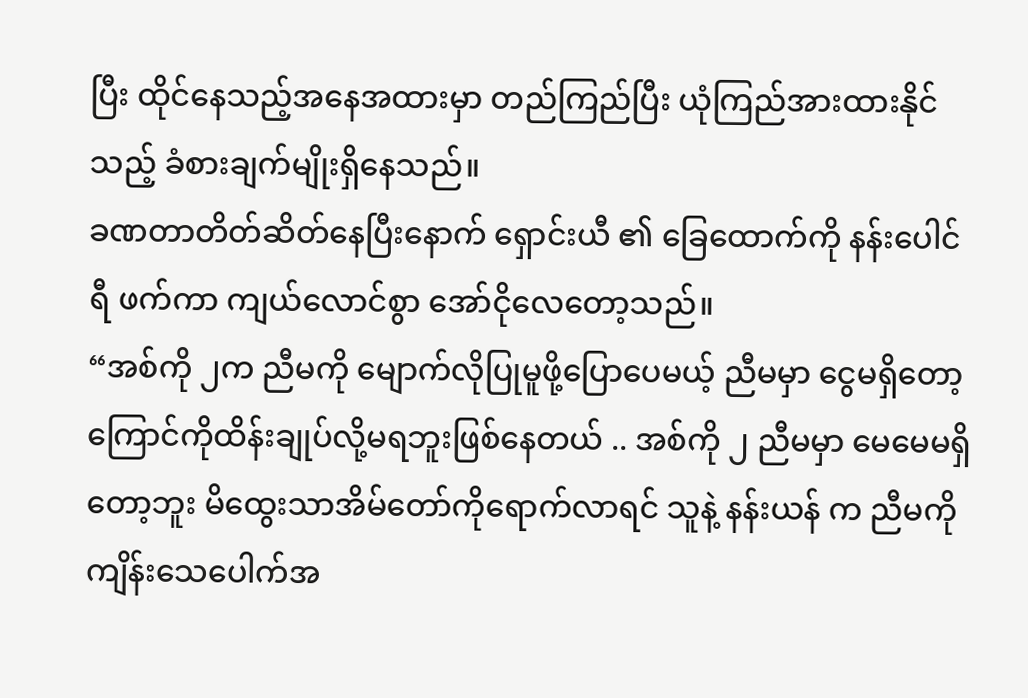ပြီး ထိုင်နေသည့်အနေအထားမှာ တည်ကြည်ပြီး ယုံကြည်အားထားနိုင်သည့် ခံစားချက်မျိုးရှိနေသည်။
ခဏတာတိတ်ဆိတ်နေပြီးနောက် ရှောင်းယီ ၏ ခြေထောက်ကို နန်းပေါင်ရီ ဖက်ကာ ကျယ်လောင်စွာ အော်ငိုလေတော့သည်။
“အစ်ကို ၂က ညီမကို မျောက်လိုပြုမူဖို့ပြောပေမယ့် ညီမမှာ ငွေမရှိတော့ ကြောင်ကိုထိန်းချုပ်လို့မရဘူးဖြစ်နေတယ် .. အစ်ကို ၂ ညီမမှာ မေမေမရှိတော့ဘူး မိထွေးသာအိမ်တော်ကိုရောက်လာရင် သူနဲ့ နန်းယန် က ညီမကို ကျိန်းသေပေါက်အ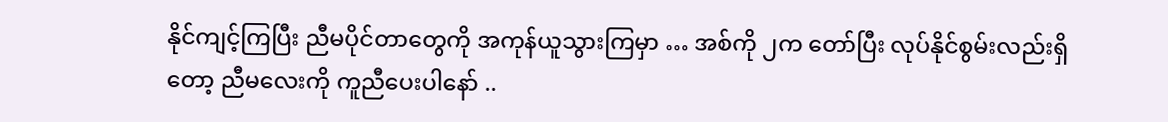နိုင်ကျင့်ကြပြီး ညီမပိုင်တာတွေကို အကုန်ယူသွားကြမှာ … အစ်ကို ၂က တော်ပြီး လုပ်နိုင်စွမ်းလည်းရှိတော့ ညီမလေးကို ကူညီပေးပါနော် ..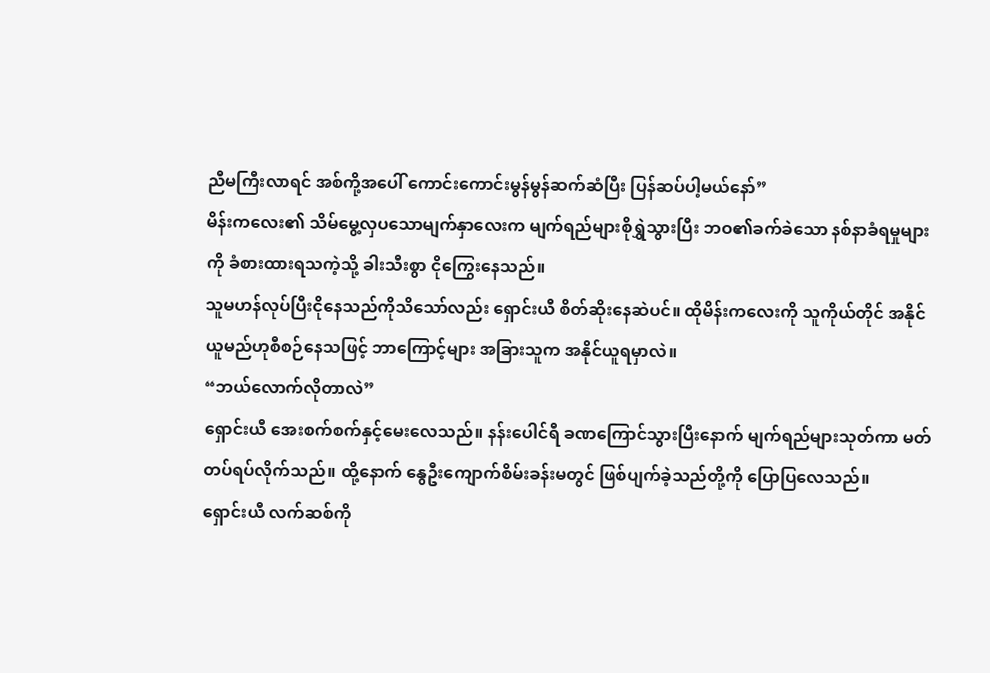ညီမကြီးလာရင် အစ်ကို့အပေါ် ကောင်းကောင်းမွန်မွန်ဆက်ဆံပြီး ပြန်ဆပ်ပါ့မယ်နော်”
မိန်းကလေး၏ သိမ်မွေ့လှပသောမျက်နှာလေးက မျက်ရည်များစိုရွှဲသွားပြီး ဘဝ၏ခက်ခဲသော နစ်နာခံရမှုများကို ခံစားထားရသကဲ့သို့ ခါးသီးစွာ ငိုကြွေးနေသည်။
သူမဟန်လုပ်ပြီးငိုနေသည်ကိုသိသော်လည်း ရှောင်းယီ စိတ်ဆိုးနေဆဲပင်။ ထိုမိန်းကလေးကို သူကိုယ်တိုင် အနိုင်ယူမည်ဟုစီစဉ်နေသဖြင့် ဘာကြောင့်များ အခြားသူက အနိုင်ယူရမှာလဲ။
“ဘယ်လောက်လိုတာလဲ”
ရှောင်းယီ အေးစက်စက်နှင့်မေးလေသည်။ နန်းပေါင်ရီ ခဏကြောင်သွားပြီးနောက် မျက်ရည်များသုတ်ကာ မတ်တပ်ရပ်လိုက်သည်။ ထို့နောက် နွေဦးကျောက်စိမ်းခန်းမတွင် ဖြစ်ပျက်ခဲ့သည်တို့ကို ပြောပြလေသည်။
ရှောင်းယီ လက်ဆစ်ကို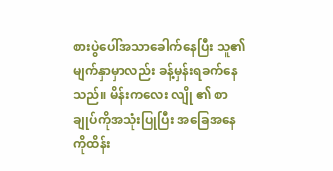စားပွဲပေါ်အသာခေါက်နေပြီး သူ၏မျက်နှာမှာလည်း ခန့်မှန်းရခက်နေသည်။ မိန်းကလေး လျို ၏ စာချုပ်ကိုအသုံးပြုပြီး အခြေအနေကိုထိန်း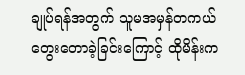ချုပ်ရန်အတွက် သူမအမှန်တကယ်တွေးတောခဲ့ခြင်းကြောင့် ထိုမိန်းက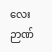လေး ဉာဏ်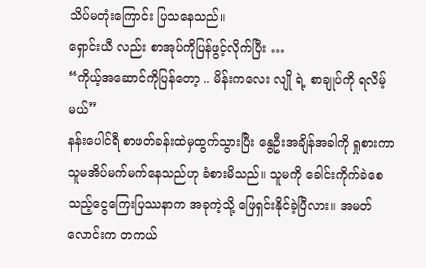သိပ်မတုံးကြောင်း ပြသနေသည်။
ရှောင်းယီ လည်း စာအုပ်ကိုပြန်ဖွင့်လိုက်ပြီး …
“ကိုယ့်အဆောင်ကိုပြန်တော့ .. မိန်းကလေး လျို ရဲ့ စာချုပ်ကို ရလိမ့်မယ်”
နန်းပေါင်ရီ စာဖတ်ခန်းထဲမှထွက်သွားပြီး နွေဦးအချိန်အခါကို ရှုစားကာ သူမအိပ်မက်မက်နေသည်ဟု ခံစားမိသည်။ သူမကို ခေါင်းကိုက်ခဲစေသည့်ငွေကြေးပြဿနာက အခုကဲ့သို့ ဖြေရှင်းနိုင်ခဲ့ပြီလား။ အမတ်လောင်းက တကယ်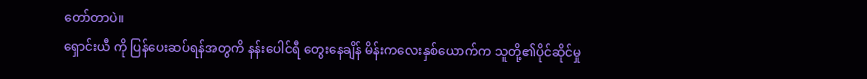တော်တာပဲ။
ရှောင်းယီ ကို ပြန်ပေးဆပ်ရန်အတွကိ နန်းပေါင်ရီ တွေးနေချိန် မိန်းကလေးနှစ်ယောက်က သူတို့၏ပိုင်ဆိုင်မှု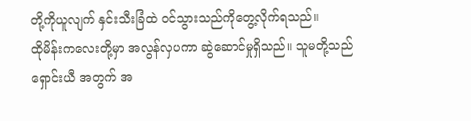တို့ကိုယူလျက် နှင်းသီးခြံထဲ ဝင်သွားသည်ကိုတွေ့လိုက်ရသည်။
ထိုမိန်းကလေးတို့မှာ အလွန်လှပကာ ဆွဲဆောင်မှုရှိသည်။ သူမတို့သည် ရှောင်းယီ အတွက် အ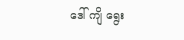ဒေါ် ကျိ ရွေး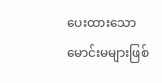ပေးထားသော မောင်းမများဖြစ်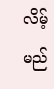လိမ့်မည်